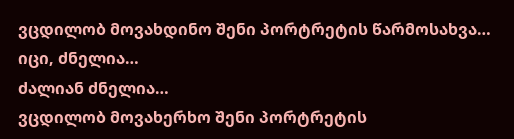ვცდილობ მოვახდინო შენი პორტრეტის წარმოსახვა…
იცი, ძნელია…
ძალიან ძნელია…
ვცდილობ მოვახერხო შენი პორტრეტის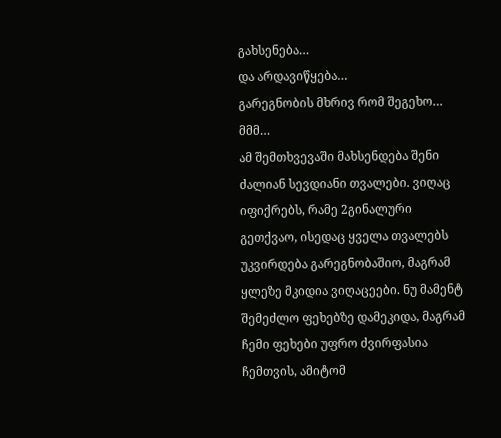გახსენება…
და არდავიწყება…
გარეგნობის მხრივ რომ შეგეხო…
მმმ…
ამ შემთხვევაში მახსენდება შენი ძალიან სევდიანი თვალები. ვიღაც იფიქრებს, რამე 2გინალური გეთქვაო, ისედაც ყველა თვალებს უკვირდება გარეგნობაშიო, მაგრამ ყლეზე მკიდია ვიღაცეები. ნუ მამენტ შემეძლო ფეხებზე დამეკიდა, მაგრამ ჩემი ფეხები უფრო ძვირფასია ჩემთვის, ამიტომ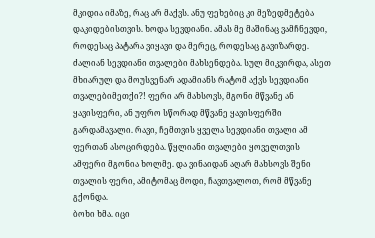მკიდია იმაზე, რაც არ მაქვს. ანუ ფეხებიც კი მეზედმეტება დაკიდებისთვის. ხოდა სევდიანი. ამას მე მაშინაც ვამჩნევდი, როდესაც პატარა ვიყავი და მერეც, როდესაც გავიზარდე. ძალიან სევდიანი თვალები მახსენდება. სულ მიკვირდა, ასეთ მხიარულ და მოუსვენარ ადამიანს რატომ აქვს სევდიანი თვალებიმეთქი?! ფერი არ მახსოვს, მგონი მწვანე ან ყავისფერი, ან უფრო სწორად მწვანე ყავისფერში გარდამავალი. რავი, ჩემთვის ყველა სევდიანი თვალი ამ ფერთან ასოცირდება. წყლიანი თვალები ყოველთვის ამფერი მგონია ხოლმე. და ვინაიდან აღარ მახსოვს შენი თვალის ფერი, ამიტომაც მოდი, ჩავთვალოთ, რომ მწვანე გქონდა.
ბოხი ხმა. იცი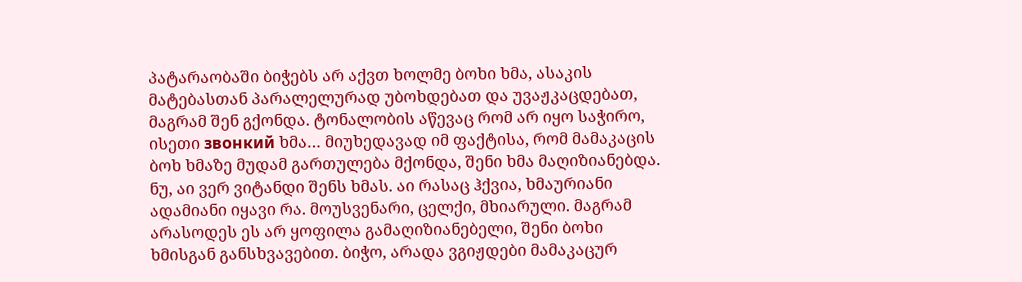პატარაობაში ბიჭებს არ აქვთ ხოლმე ბოხი ხმა, ასაკის მატებასთან პარალელურად უბოხდებათ და უვაჟკაცდებათ, მაგრამ შენ გქონდა. ტონალობის აწევაც რომ არ იყო საჭირო, ისეთი звонкий ხმა… მიუხედავად იმ ფაქტისა, რომ მამაკაცის ბოხ ხმაზე მუდამ გართულება მქონდა, შენი ხმა მაღიზიანებდა. ნუ, აი ვერ ვიტანდი შენს ხმას. აი რასაც ჰქვია, ხმაურიანი ადამიანი იყავი რა. მოუსვენარი, ცელქი, მხიარული. მაგრამ არასოდეს ეს არ ყოფილა გამაღიზიანებელი, შენი ბოხი ხმისგან განსხვავებით. ბიჭო, არადა ვგიჟდები მამაკაცურ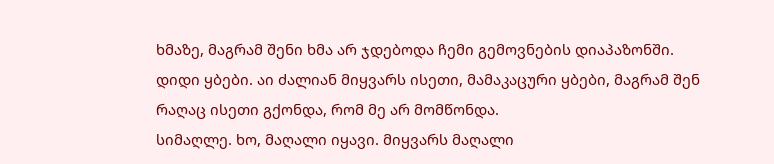ხმაზე, მაგრამ შენი ხმა არ ჯდებოდა ჩემი გემოვნების დიაპაზონში.
დიდი ყბები. აი ძალიან მიყვარს ისეთი, მამაკაცური ყბები, მაგრამ შენ რაღაც ისეთი გქონდა, რომ მე არ მომწონდა.
სიმაღლე. ხო, მაღალი იყავი. მიყვარს მაღალი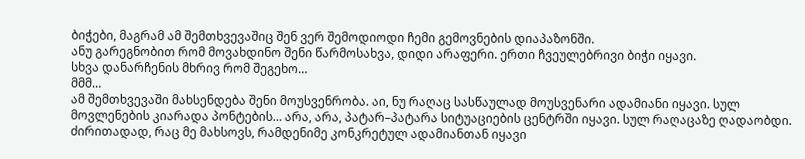ბიჭები, მაგრამ ამ შემთხვევაშიც შენ ვერ შემოდიოდი ჩემი გემოვნების დიაპაზონში.
ანუ გარეგნობით რომ მოვახდინო შენი წარმოსახვა, დიდი არაფერი. ერთი ჩვეულებრივი ბიჭი იყავი.
სხვა დანარჩენის მხრივ რომ შეგეხო…
მმმ…
ამ შემთხვევაში მახსენდება შენი მოუსვენრობა. აი, ნუ რაღაც სასწაულად მოუსვენარი ადამიანი იყავი. სულ მოვლენების კიარადა პონტების… არა, არა, პატარ–პატარა სიტუაციების ცენტრში იყავი. სულ რაღაცაზე ღადაობდი. ძირითადად, რაც მე მახსოვს, რამდენიმე კონკრეტულ ადამიანთან იყავი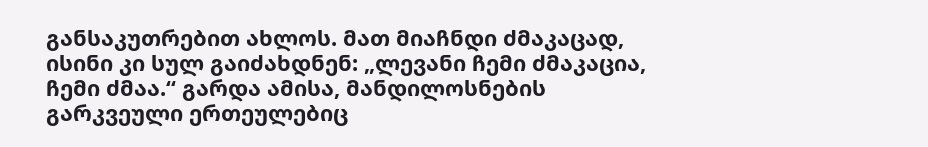განსაკუთრებით ახლოს. მათ მიაჩნდი ძმაკაცად, ისინი კი სულ გაიძახდნენ: „ლევანი ჩემი ძმაკაცია, ჩემი ძმაა.“ გარდა ამისა, მანდილოსნების გარკვეული ერთეულებიც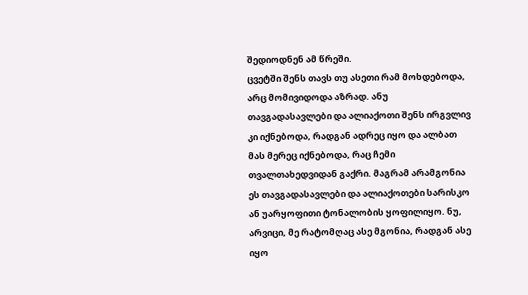შედიოდნენ ამ წრეში.
ცვეტში შენს თავს თუ ასეთი რამ მოხდებოდა, არც მომივიდოდა აზრად. ანუ თავგადასავლები და ალიაქოთი შენს ირგვლივ კი იქნებოდა, რადგან ადრეც იყო და ალბათ მას მერეც იქნებოდა, რაც ჩემი თვალთახედვიდან გაქრი. მაგრამ არამგონია ეს თავგადასავლები და ალიაქოთები სარისკო ან უარყოფითი ტონალობის ყოფილიყო. ნუ, არვიცი, მე რატომღაც ასე მგონია, რადგან ასე იყო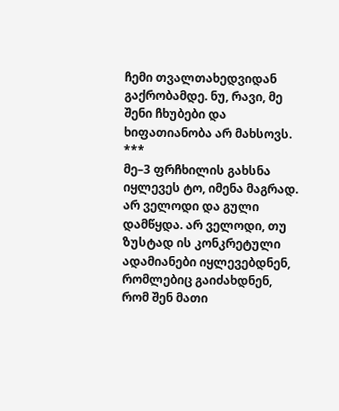ჩემი თვალთახედვიდან გაქრობამდე. ნუ, რავი, მე შენი ჩხუბები და ხიფათიანობა არ მახსოვს.
***
მე–3 ფრჩხილის გახსნა
იყლევეს ტო, იმენა მაგრად. არ ველოდი და გული დამწყდა. არ ველოდი, თუ ზუსტად ის კონკრეტული ადამიანები იყლევებდნენ, რომლებიც გაიძახდნენ, რომ შენ მათი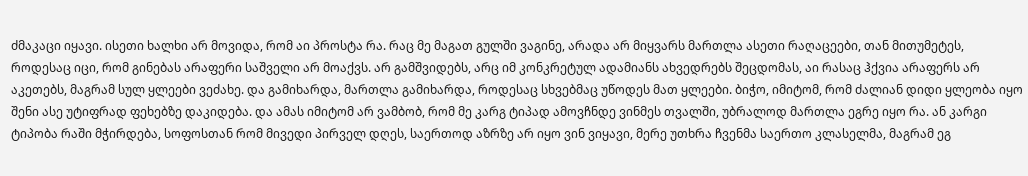ძმაკაცი იყავი. ისეთი ხალხი არ მოვიდა, რომ აი პროსტა რა. რაც მე მაგათ გულში ვაგინე, არადა არ მიყვარს მართლა ასეთი რაღაცეები, თან მითუმეტეს, როდესაც იცი, რომ გინებას არაფერი საშველი არ მოაქვს. არ გამშვიდებს, არც იმ კონკრეტულ ადამიანს ახვედრებს შეცდომას, აი რასაც ჰქვია არაფერს არ აკეთებს, მაგრამ სულ ყლეები ვეძახე. და გამიხარდა, მართლა გამიხარდა, როდესაც სხვებმაც უწოდეს მათ ყლეები. ბიჭო, იმიტომ, რომ ძალიან დიდი ყლეობა იყო შენი ასე უტიფრად ფეხებზე დაკიდება. და ამას იმიტომ არ ვამბობ, რომ მე კარგ ტიპად ამოვჩნდე ვინმეს თვალში, უბრალოდ მართლა ეგრე იყო რა. ან კარგი ტიპობა რაში მჭირდება, სოფოსთან რომ მივედი პირველ დღეს, საერთოდ აზრზე არ იყო ვინ ვიყავი, მერე უთხრა ჩვენმა საერთო კლასელმა, მაგრამ ეგ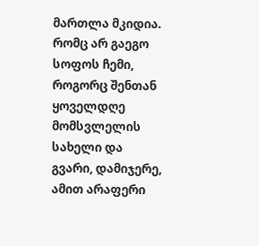მართლა მკიდია. რომც არ გაეგო სოფოს ჩემი, როგორც შენთან ყოველდღე მომსვლელის სახელი და გვარი, დამიჯერე, ამით არაფერი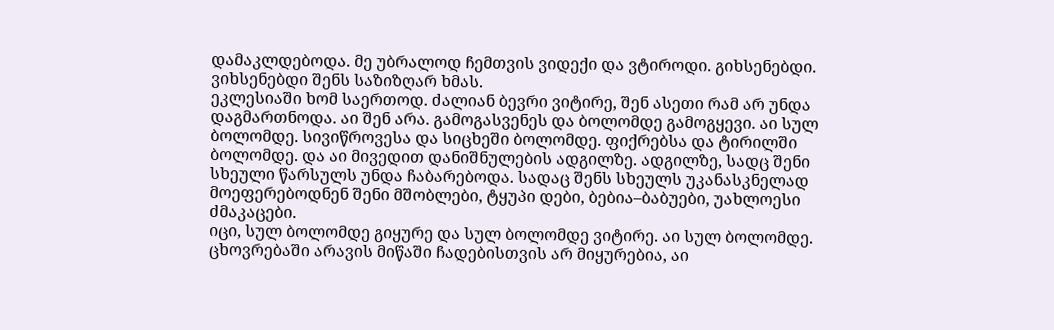დამაკლდებოდა. მე უბრალოდ ჩემთვის ვიდექი და ვტიროდი. გიხსენებდი. ვიხსენებდი შენს საზიზღარ ხმას.
ეკლესიაში ხომ საერთოდ. ძალიან ბევრი ვიტირე, შენ ასეთი რამ არ უნდა დაგმართნოდა. აი შენ არა. გამოგასვენეს და ბოლომდე გამოგყევი. აი სულ ბოლომდე. სივიწროვესა და სიცხეში ბოლომდე. ფიქრებსა და ტირილში ბოლომდე. და აი მივედით დანიშნულების ადგილზე. ადგილზე, სადც შენი სხეული წარსულს უნდა ჩაბარებოდა. სადაც შენს სხეულს უკანასკნელად მოეფერებოდნენ შენი მშობლები, ტყუპი დები, ბებია–ბაბუები, უახლოესი ძმაკაცები.
იცი, სულ ბოლომდე გიყურე და სულ ბოლომდე ვიტირე. აი სულ ბოლომდე. ცხოვრებაში არავის მიწაში ჩადებისთვის არ მიყურებია, აი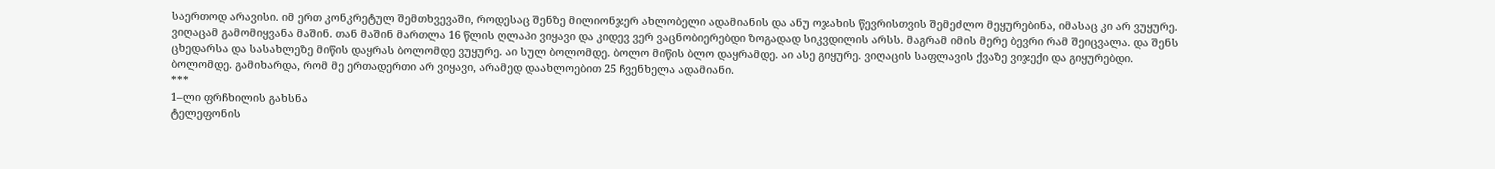საერთოდ არავისი. იმ ერთ კონკრეტულ შემთხვევაში, როდესაც შენზე მილიონჯერ ახლობელი ადამიანის და ანუ ოჯახის წევრისთვის შემეძლო მეყურებინა, იმასაც კი არ ვუყურე. ვიღაცამ გამომიყვანა მაშინ. თან მაშინ მართლა 16 წლის ღლაპი ვიყავი და კიდევ ვერ ვაცნობიერებდი ზოგადად სიკვდილის არსს. მაგრამ იმის მერე ბევრი რამ შეიცვალა. და შენს ცხედარსა და სასახლეზე მიწის დაყრას ბოლომდე ვუყურე. აი სულ ბოლომდე. ბოლო მიწის ბლო დაყრამდე. აი ასე გიყურე. ვიღაცის საფლავის ქვაზე ვიჯექი და გიყურებდი. ბოლომდე. გამიხარდა, რომ მე ერთადერთი არ ვიყავი, არამედ დაახლოებით 25 ჩვენხელა ადამიანი.
***
1–ლი ფრჩხილის გახსნა
ტელეფონის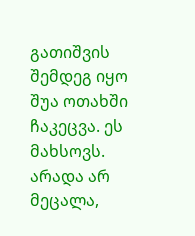გათიშვის შემდეგ იყო შუა ოთახში ჩაკეცვა. ეს მახსოვს. არადა არ მეცალა,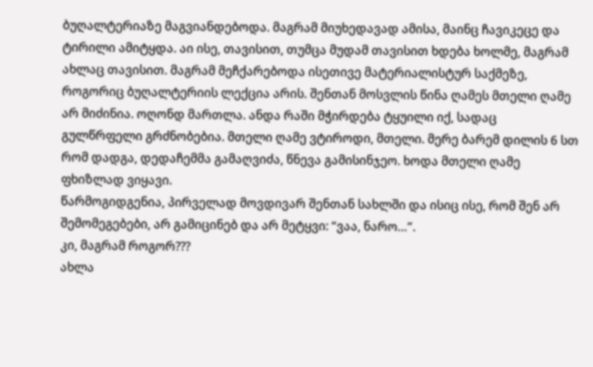ბუღალტერიაზე მაგვიანდებოდა. მაგრამ მიუხედავად ამისა, მაინც ჩავიკეცე და ტირილი ამიტყდა. აი ისე, თავისით, თუმცა მუდამ თავისით ხდება ხოლმე, მაგრამ ახლაც თავისით. მაგრამ მეჩქარებოდა ისეთივე მატერიალისტურ საქმეზე, როგორიც ბუღალტერიის ლექცია არის. შენთან მოსვლის წინა ღამეს მთელი ღამე არ მიძინია. ოღონდ მართლა. ანდა რაში მჭირდება ტყუილი იქ, სადაც გულწრფელი გრძნობებია. მთელი ღამე ვტიროდი, მთელი. მერე ბარემ დილის 6 სთ რომ დადგა, დედაჩემმა გამაღვიძა, წნევა გამისინჯეო. ხოდა მთელი ღამე ფხიზლად ვიყავი.
წარმოგიდგენია, პირველად მოვდივარ შენთან სახლში და ისიც ისე, რომ შენ არ შემომეგებები, არ გამიცინებ და არ მეტყვი: “ვაა, ნარო…”.
კი, მაგრამ როგორ???
ახლა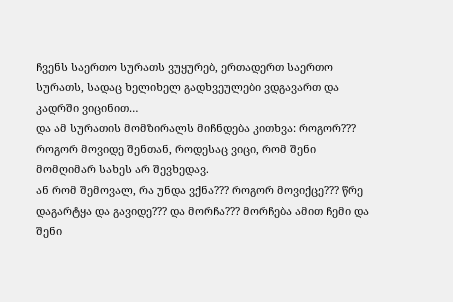ჩვენს საერთო სურათს ვუყურებ, ერთადერთ საერთო სურათს, სადაც ხელიხელ გადხვეულები ვდგავართ და კადრში ვიცინით…
და ამ სურათის მომზირალს მიჩნდება კითხვა: როგორ???
როგორ მოვიდე შენთან, როდესაც ვიცი, რომ შენი მომღიმარ სახეს არ შევხედავ.
ან რომ შემოვალ, რა უნდა ვქნა??? როგორ მოვიქცე??? წრე დაგარტყა და გავიდე??? და მორჩა??? მორჩება ამით ჩემი და შენი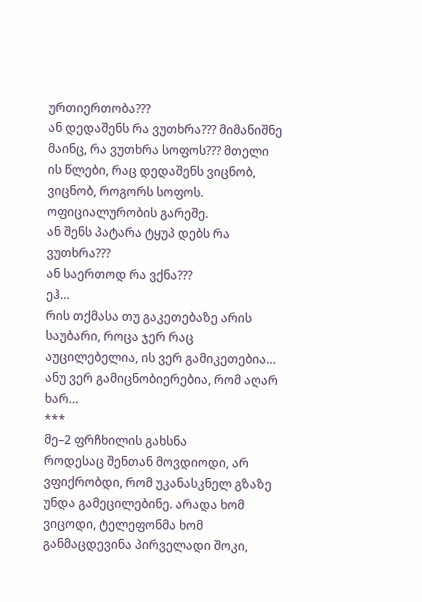ურთიერთობა???
ან დედაშენს რა ვუთხრა??? მიმანიშნე მაინც, რა ვუთხრა სოფოს??? მთელი ის წლები, რაც დედაშენს ვიცნობ, ვიცნობ, როგორს სოფოს. ოფიციალურობის გარეშე.
ან შენს პატარა ტყუპ დებს რა ვუთხრა???
ან საერთოდ რა ვქნა???
ეჰ…
რის თქმასა თუ გაკეთებაზე არის საუბარი, როცა ჯერ რაც აუცილებელია, ის ვერ გამიკეთებია…
ანუ ვერ გამიცნობიერებია, რომ აღარ ხარ…
***
მე–2 ფრჩხილის გახსნა
როდესაც შენთან მოვდიოდი, არ ვფიქრობდი, რომ უკანასკნელ გზაზე უნდა გამეცილებინე. არადა ხომ ვიცოდი, ტელეფონმა ხომ განმაცდევინა პირველადი შოკი,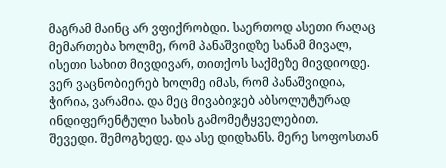მაგრამ მაინც არ ვფიქრობდი. საერთოდ ასეთი რაღაც მემართება ხოლმე, რომ პანაშვიდზე სანამ მივალ, ისეთი სახით მივდივარ, თითქოს საქმეზე მივდიოდე. ვერ ვაცნობიერებ ხოლმე იმას, რომ პანაშვიდია, ჭირია, ვარამია. და მეც მივაბიჯებ აბსოლუტურად ინდიფერენტული სახის გამომეტყველებით.
შევედი. შემოგხედე. და ასე დიდხანს. მერე სოფოსთან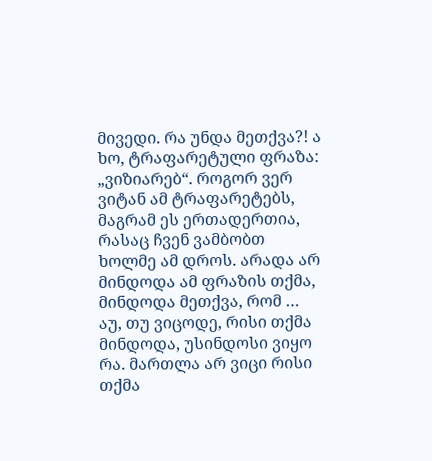მივედი. რა უნდა მეთქვა?! ა ხო, ტრაფარეტული ფრაზა: „ვიზიარებ“. როგორ ვერ ვიტან ამ ტრაფარეტებს, მაგრამ ეს ერთადერთია, რასაც ჩვენ ვამბობთ ხოლმე ამ დროს. არადა არ მინდოდა ამ ფრაზის თქმა, მინდოდა მეთქვა, რომ … აუ, თუ ვიცოდე, რისი თქმა მინდოდა, უსინდოსი ვიყო რა. მართლა არ ვიცი რისი თქმა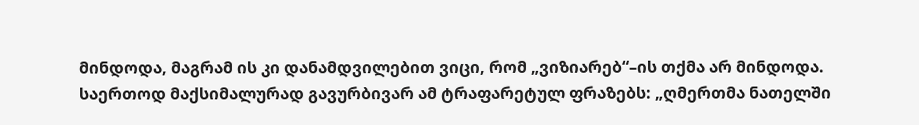მინდოდა, მაგრამ ის კი დანამდვილებით ვიცი, რომ „ვიზიარებ“–ის თქმა არ მინდოდა. საერთოდ მაქსიმალურად გავურბივარ ამ ტრაფარეტულ ფრაზებს: „ღმერთმა ნათელში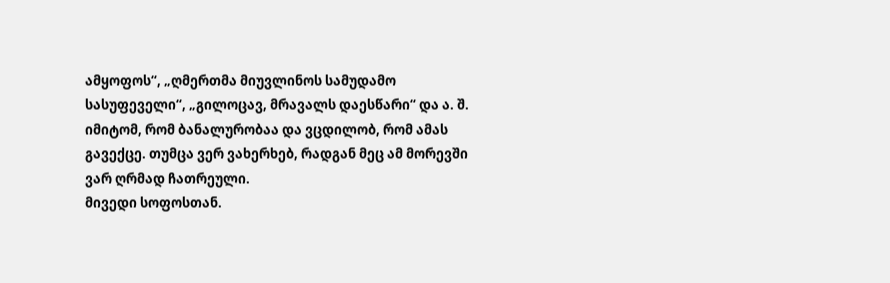ამყოფოს“, „ღმერთმა მიუვლინოს სამუდამო სასუფეველი“, „გილოცავ, მრავალს დაესწარი“ და ა. შ. იმიტომ, რომ ბანალურობაა და ვცდილობ, რომ ამას გავექცე. თუმცა ვერ ვახერხებ, რადგან მეც ამ მორევში ვარ ღრმად ჩათრეული.
მივედი სოფოსთან.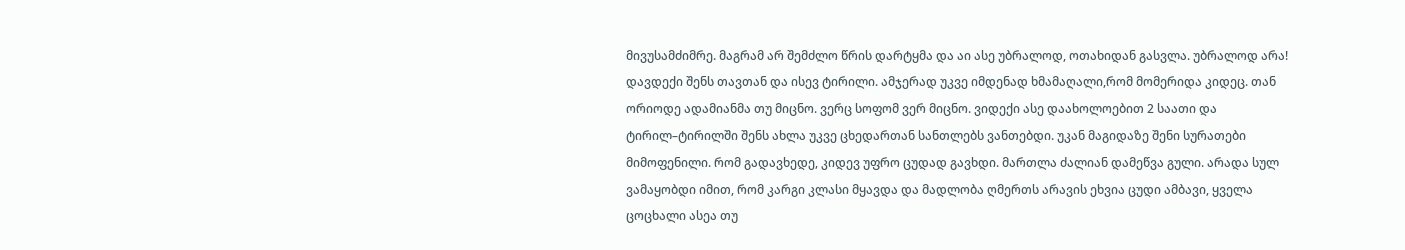მივუსამძიმრე. მაგრამ არ შემძლო წრის დარტყმა და აი ასე უბრალოდ, ოთახიდან გასვლა. უბრალოდ არა! დავდექი შენს თავთან და ისევ ტირილი. ამჯერად უკვე იმდენად ხმამაღალი,რომ მომერიდა კიდეც. თან ორიოდე ადამიანმა თუ მიცნო. ვერც სოფომ ვერ მიცნო. ვიდექი ასე დაახოლოებით 2 საათი და ტირილ–ტირილში შენს ახლა უკვე ცხედართან სანთლებს ვანთებდი. უკან მაგიდაზე შენი სურათები მიმოფენილი. რომ გადავხედე, კიდევ უფრო ცუდად გავხდი. მართლა ძალიან დამეწვა გული. არადა სულ ვამაყობდი იმით, რომ კარგი კლასი მყავდა და მადლობა ღმერთს არავის ეხვია ცუდი ამბავი, ყველა ცოცხალი ასეა თუ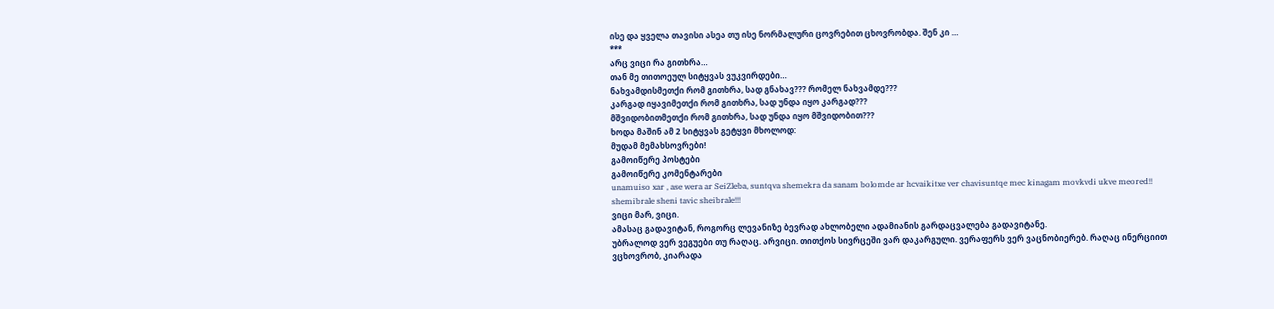ისე და ყველა თავისი ასეა თუ ისე ნორმალური ცოვრებით ცხოვრობდა. შენ კი …
***
არც ვიცი რა გითხრა…
თან მე თითოეულ სიტყვას ვუკვირდები…
ნახვამდისმეთქი რომ გითხრა, სად გნახავ??? რომელ ნახვამდე???
კარგად იყავიმეთქი რომ გითხრა, სად უნდა იყო კარგად???
მშვიდობითმეთქი რომ გითხრა, სად უნდა იყო მშვიდობით???
ხოდა მაშინ ამ 2 სიტყვას გეტყვი მხოლოდ:
მუდამ მემახსოვრები!
გამოიწერე პოსტები
გამოიწერე კომენტარები
unamuiso xar , ase wera ar SeiZleba, suntqva shemekra da sanam bolomde ar hcvaikitxe ver chavisuntqe mec kinagam movkvdi ukve meored!!
shemibrale sheni tavic sheibrale!!!
ვიცი მარ, ვიცი.
ამასაც გადავიტან, როგორც ლევანიზე ბევრად ახლობელი ადამიანის გარდაცვალება გადავიტანე.
უბრალოდ ვერ ვეგუები თუ რაღაც. არვიცი. თითქოს სივრცეში ვარ დაკარგული. ვერაფერს ვერ ვაცნობიერებ. რაღაც ინერციით ვცხოვრობ, კიარადა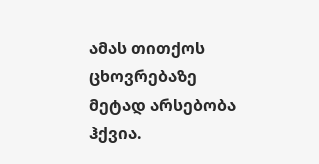ამას თითქოს ცხოვრებაზე მეტად არსებობა ჰქვია.